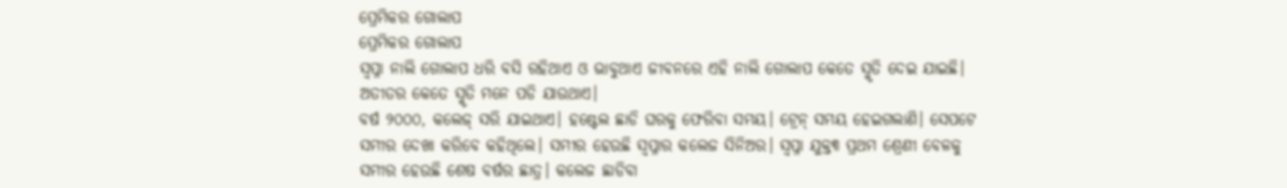ପ୍ରେମିକର ଗୋଲାପ
ପ୍ରେମିକର ଗୋଲାପ
ସ୍ୱପ୍ନା ନାଲି ଗୋଲାପ ଧରି ବସି ରହିଥାଏ ଓ ଭାବୁଥାଏ ଜୀବନରେ ଏହି ନାଲି ଗୋଲାପ କେତେ ସ୍ମୃତି ଦେଇ ଯାଇଛି। ଅତୀତର କେତେ ସ୍ମୃତି ମନେ ପଡି ଯାଉଥାଏ।
ବର୍ଷ ୨୦୦୦, କଲେଜ୍ ସରି ଯାଇଥାଏ। ହଷ୍ଟେଲ ଛାଡି ଘରକୁ ଫେରିବା ସମୟ। ଟ୍ରେନ୍ ସମୟ ହେଇଗଲାଣି। ସେପଟେ ସମୀର ଦେଖା କରିବେ କହିଥିଲେ। ସମୀର ହେଉଛି ସ୍ୱପ୍ନାର କଲେଜ ସିନିଅର। ସ୍ୱପ୍ନା ଯୁକ୍ତ୩ ପ୍ରଥମ ଶ୍ରେଣୀ ବେଳକୁ ସମୀର ହେଉଛି ଶେଷ ବର୍ଷର ଛାତ୍ର। କଲେଜ ଛାଡିବା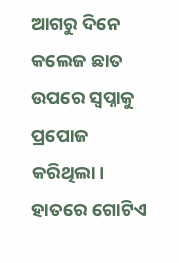ଆଗରୁ ଦିନେ କଲେଜ ଛାତ ଉପରେ ସ୍ୱପ୍ନାକୁ ପ୍ରପୋଜ କରିଥିଲା। ହାତରେ ଗୋଟିଏ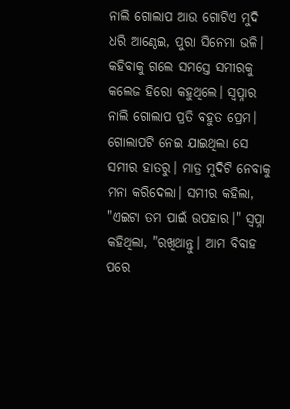ନାଲି ଗୋଲାପ ଆଉ ଗୋଟିଏ ମୁଦି ଧରି ଆଣ୍ଠେଇ, ପୁରା ସିନେମା ଭଳି। କହିବାକୁ ଗଲେ ସମସ୍ତେ ସମୀରକୁ କଲେଜ ହିରୋ କହୁଥିଲେ। ସ୍ୱପ୍ନାର ନାଲି ଗୋଲାପ ପ୍ରତି ବହୁତ ପ୍ରେମ। ଗୋଲାପଟି ନେଇ ଯାଇଥିଲା ସେ ସମୀର ହାତରୁ। ମାତ୍ର ମୁଦିଟି ନେବାକୁ ମନା କରିଦେଲା। ସମୀର କହିଲା, "ଏଇଟା ତମ ପାଇଁ ଉପହାର।" ସ୍ୱପ୍ନା କହିଥିଲା, "ରଖିଥାନ୍ତୁ। ଆମ ବିବାହ ପରେ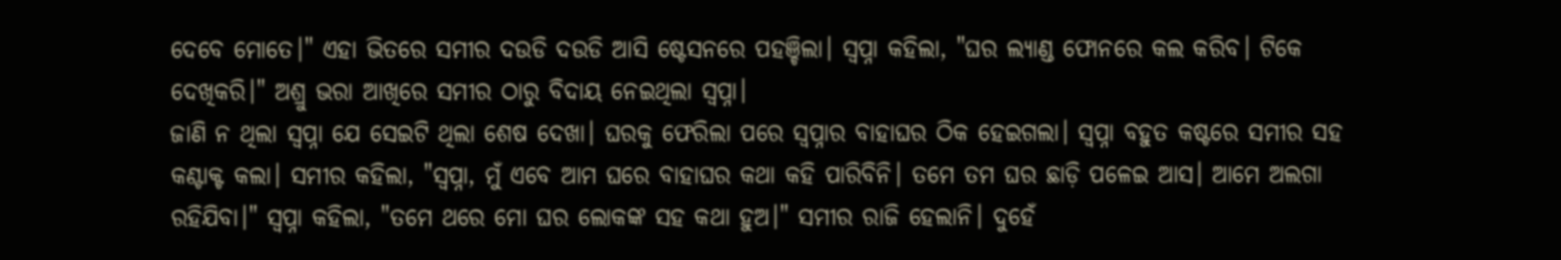ଦେବେ ମୋତେ।" ଏହା ଭିତରେ ସମୀର ଦଉଡି ଦଉଡି ଆସି ଷ୍ଟେସନରେ ପହଞ୍ଚିଲା। ସ୍ୱପ୍ନା କହିଲା, "ଘର ଲ୍ୟାଣ୍ଡ ଫୋନରେ କଲ କରିବ। ଟିକେ ଦେଖିକରି।" ଅଶ୍ରୁ ଭରା ଆଖିରେ ସମୀର ଠାରୁ ବିଦାୟ ନେଇଥିଲା ସ୍ୱପ୍ନା।
ଜାଣି ନ ଥିଲା ସ୍ୱପ୍ନା ଯେ ସେଇଟି ଥିଲା ଶେଷ ଦେଖା। ଘରକୁ ଫେରିଲା ପରେ ସ୍ୱପ୍ନାର ବାହାଘର ଠିକ ହେଇଗଲା। ସ୍ୱପ୍ନା ବହୁତ କଷ୍ଟରେ ସମୀର ସହ କଣ୍ଟାକ୍ଟ କଲା। ସମୀର କହିଲା, "ସ୍ୱପ୍ନା, ମୁଁ ଏବେ ଆମ ଘରେ ବାହାଘର କଥା କହି ପାରିବିନି। ତମେ ତମ ଘର ଛାଡ଼ି ପଳେଇ ଆସ। ଆମେ ଅଲଗା ରହିଯିବା।" ସ୍ୱପ୍ନା କହିଲା, "ତମେ ଥରେ ମୋ ଘର ଲୋକଙ୍କ ସହ କଥା ହୁଅ।" ସମୀର ରାଜି ହେଲାନି। ଦୁହେଁ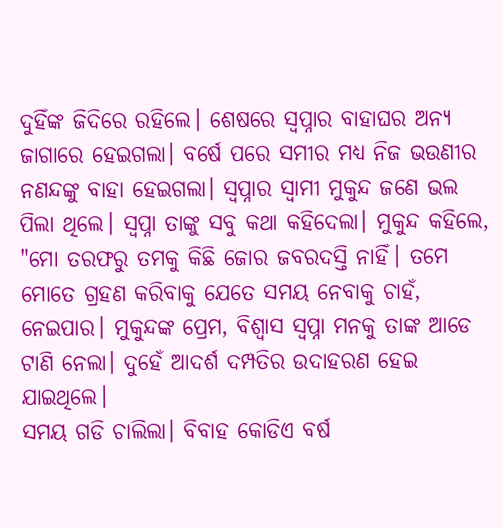ଦୁହିଁଙ୍କ ଜିଦିରେ ରହିଲେ। ଶେଷରେ ସ୍ୱପ୍ନାର ବାହାଘର ଅନ୍ୟ ଜାଗାରେ ହେଇଗଲା। ବର୍ଷେ ପରେ ସମୀର ମଧ୍ୟ ନିଜ ଭଉଣୀର ନଣନ୍ଦଙ୍କୁ ବାହା ହେଇଗଲା। ସ୍ୱପ୍ନାର ସ୍ୱାମୀ ମୁକୁନ୍ଦ ଜଣେ ଭଲ ପିଲା ଥିଲେ। ସ୍ୱପ୍ନା ତାଙ୍କୁ ସବୁ କଥା କହିଦେଲା। ମୁକୁନ୍ଦ କହିଲେ, "ମୋ ତରଫରୁ ତମକୁ କିଛି ଜୋର ଜବରଦସ୍ତି ନାହିଁ। ତମେ ମୋତେ ଗ୍ରହଣ କରିବାକୁ ଯେତେ ସମୟ ନେବାକୁ ଚାହଁ, ନେଇପାର। ମୁକୁନ୍ଦଙ୍କ ପ୍ରେମ, ବିଶ୍ୱାସ ସ୍ୱପ୍ନା ମନକୁ ତାଙ୍କ ଆଡେ ଟାଣି ନେଲା। ଦୁହେଁ ଆଦର୍ଶ ଦମ୍ପତିର ଉଦାହରଣ ହେଇ ଯାଇଥିଲେ।
ସମୟ ଗଡି ଚାଲିଲା। ବିବାହ କୋଡିଏ ବର୍ଷ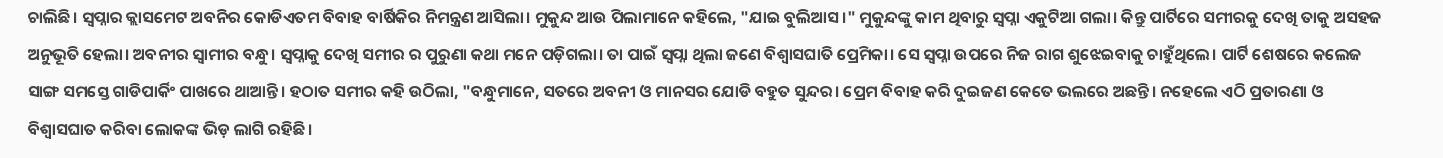ଚାଲିଛି। ସ୍ୱପ୍ନାର କ୍ଲାସମେଟ ଅବନିର କୋଡିଏତମ ବିବାହ ବାର୍ଷିକିର ନିମନ୍ତ୍ରଣ ଆସିଲା। ମୁକୁନ୍ଦ ଆଉ ପିଲାମାନେ କହିଲେ, "ଯାଇ ବୁଲିଆସ।" ମୁକୁନ୍ଦଙ୍କୁ କାମ ଥିବାରୁ ସ୍ୱପ୍ନା ଏକୁଟିଆ ଗଲା। କିନ୍ତୁ ପାର୍ଟିରେ ସମୀରକୁ ଦେଖି ତାକୁ ଅସହଜ ଅନୁଭୂତି ହେଲା। ଅବନୀର ସ୍ୱାମୀର ବନ୍ଧୁ। ସ୍ୱପ୍ନାକୁ ଦେଖି ସମୀର ର ପୁରୁଣା କଥା ମନେ ପଡ଼ିଗଲା। ତା ପାଇଁ ସ୍ୱପ୍ନା ଥିଲା ଜଣେ ବିଶ୍ୱାସଘାତି ପ୍ରେମିକା। ସେ ସ୍ଵପ୍ନା ଉପରେ ନିଜ ରାଗ ଶୁଝେଇବାକୁ ଚାହୁଁଥିଲେ। ପାର୍ଟି ଶେଷରେ କଲେଜ ସାଙ୍ଗ ସମସ୍ତେ ଗାଡିପାର୍କିଂ ପାଖରେ ଥାଆନ୍ତି। ହଠାତ ସମୀର କହି ଉଠିଲା, "ବନ୍ଧୁମାନେ, ସତରେ ଅବନୀ ଓ ମାନସର ଯୋଡି ବହୁତ ସୁନ୍ଦର। ପ୍ରେମ ବିବାହ କରି ଦୁଇଜଣ କେତେ ଭଲରେ ଅଛନ୍ତି। ନହେଲେ ଏଠି ପ୍ରତାରଣା ଓ ବିଶ୍ୱାସଘାତ କରିବା ଲୋକଙ୍କ ଭିଡ଼ ଲାଗି ରହିଛି।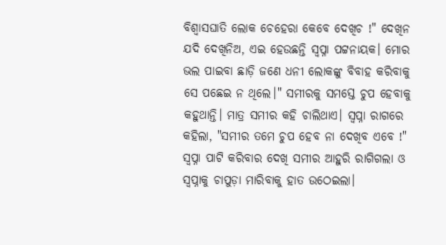ବିଶ୍ୱାସଘାତି ଲୋକ ଚେହେରା କେବେ ଦେଖିଚ !" ଦେଖିନ ଯଦି ଦେଖିନିଅ, ଏଇ ହେଉଛନ୍ତି ସ୍ୱପ୍ନା ପଟ୍ଟନାୟକ। ମୋର ଭଲ ପାଇବା ଛାଡ଼ି ଜଣେ ଧନୀ ଲୋକଙ୍କୁ ବିବାହ କରିବାକୁ ସେ ପଛେଇ ନ ଥିଲେ।" ସମୀରକୁ ସମସ୍ତେ ଚୁପ ହେବାକୁ କହୁଥାନ୍ତି। ମାତ୍ର ସମୀର କହି ଚାଲିଥାଏ। ସ୍ୱପ୍ନା ରାଗରେ କହିଲା, "ସମୀର ତମେ ଚୁପ ହେବ ନା ଦେଖିବ ଏବେ !" ସ୍ୱପ୍ନା ପାଟି କରିବାର ଦେଖି ସମୀର ଆହୁରି ରାଗିଗଲା ଓ ସ୍ୱପ୍ନାକୁ ଚାପୁଡ଼ା ମାରିବାକୁ ହାତ ଉଠେଇଲା।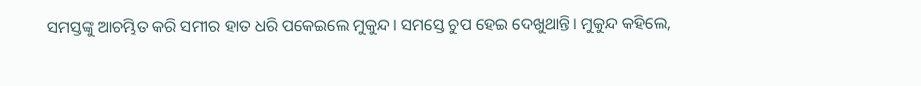ସମସ୍ତଙ୍କୁ ଆଚମ୍ଭିତ କରି ସମୀର ହାତ ଧରି ପକେଇଲେ ମୁକୁନ୍ଦ। ସମସ୍ତେ ଚୁପ ହେଇ ଦେଖୁଥାନ୍ତି। ମୁକୁନ୍ଦ କହିଲେ,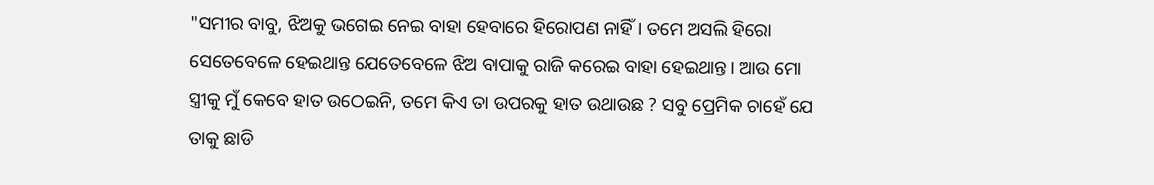"ସମୀର ବାବୁ, ଝିଅକୁ ଭଗେଇ ନେଇ ବାହା ହେବାରେ ହିରୋପଣ ନାହିଁ। ତମେ ଅସଲି ହିରୋ ସେତେବେଳେ ହେଇଥାନ୍ତ ଯେତେବେଳେ ଝିଅ ବାପାକୁ ରାଜି କରେଇ ବାହା ହେଇଥାନ୍ତ। ଆଉ ମୋ ସ୍ତ୍ରୀକୁ ମୁଁ କେବେ ହାତ ଉଠେଇନି, ତମେ କିଏ ତା ଉପରକୁ ହାତ ଉଥାଉଛ ? ସବୁ ପ୍ରେମିକ ଚାହେଁ ଯେ ତାକୁ ଛାଡି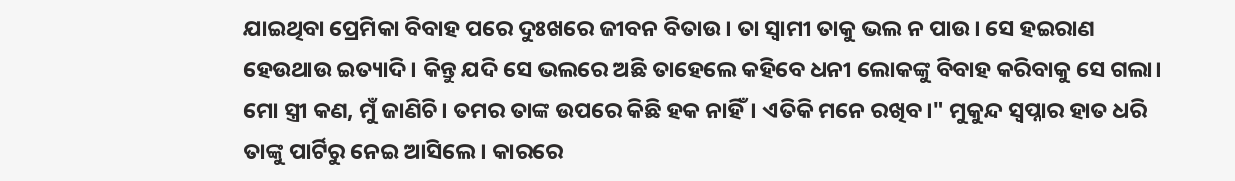ଯାଇଥିବା ପ୍ରେମିକା ବିବାହ ପରେ ଦୁଃଖରେ ଜୀବନ ବିତାଉ। ତା ସ୍ବାମୀ ତାକୁ ଭଲ ନ ପାଉ। ସେ ହଇରାଣ ହେଉଥାଉ ଇତ୍ୟାଦି। କିନ୍ତୁ ଯଦି ସେ ଭଲରେ ଅଛି ତାହେଲେ କହିବେ ଧନୀ ଲୋକଙ୍କୁ ବିବାହ କରିବାକୁ ସେ ଗଲା। ମୋ ସ୍ତ୍ରୀ କଣ, ମୁଁ ଜାଣିଚି। ତମର ତାଙ୍କ ଉପରେ କିଛି ହକ ନାହିଁ। ଏତିକି ମନେ ରଖିବ।" ମୁକୁନ୍ଦ ସ୍ୱପ୍ନାର ହାତ ଧରି ତାଙ୍କୁ ପାର୍ଟିରୁ ନେଇ ଆସିଲେ। କାରରେ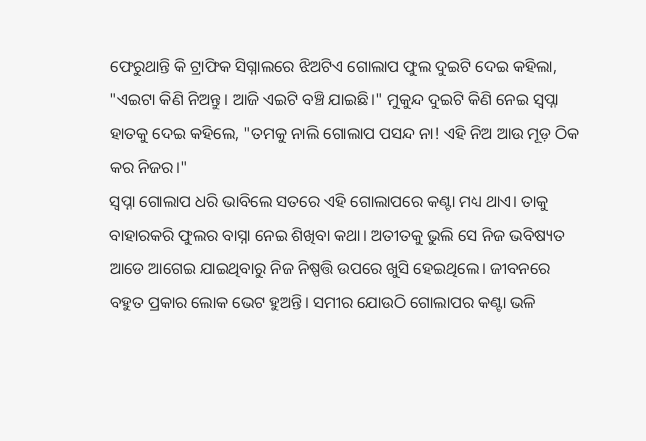ଫେରୁଥାନ୍ତି କି ଟ୍ରାଫିକ ସିଗ୍ନାଲରେ ଝିଅଟିଏ ଗୋଲାପ ଫୁଲ ଦୁଇଟି ଦେଇ କହିଲା, "ଏଇଟା କିଣି ନିଅନ୍ତୁ। ଆଜି ଏଇଟି ବଞ୍ଚି ଯାଇଛି।" ମୁକୁନ୍ଦ ଦୁଇଟି କିଣି ନେଇ ସ୍ୱପ୍ନା ହାତକୁ ଦେଇ କହିଲେ, "ତମକୁ ନାଲି ଗୋଲାପ ପସନ୍ଦ ନା! ଏହି ନିଅ ଆଉ ମୂଡ଼ ଠିକ କର ନିଜର।"
ସ୍ୱପ୍ନା ଗୋଲାପ ଧରି ଭାବିଲେ ସତରେ ଏହି ଗୋଲାପରେ କଣ୍ଟା ମଧ୍ୟ ଥାଏ। ତାକୁ ବାହାରକରି ଫୁଲର ବାସ୍ନା ନେଇ ଶିଖିବା କଥା। ଅତୀତକୁ ଭୁଲି ସେ ନିଜ ଭବିଷ୍ୟତ ଆଡେ ଆଗେଇ ଯାଇଥିବାରୁ ନିଜ ନିଷ୍ପତ୍ତି ଉପରେ ଖୁସି ହେଇଥିଲେ। ଜୀବନରେ ବହୁତ ପ୍ରକାର ଲୋକ ଭେଟ ହୁଅନ୍ତି। ସମୀର ଯୋଉଠି ଗୋଲାପର କଣ୍ଟା ଭଳି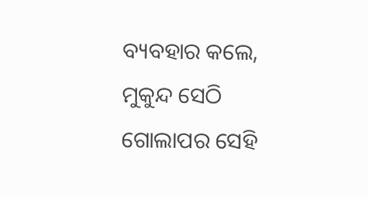ବ୍ୟବହାର କଲେ, ମୁକୁନ୍ଦ ସେଠି ଗୋଲାପର ସେହି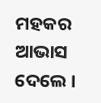ମହକର ଆଭାସ ଦେଲେ ।